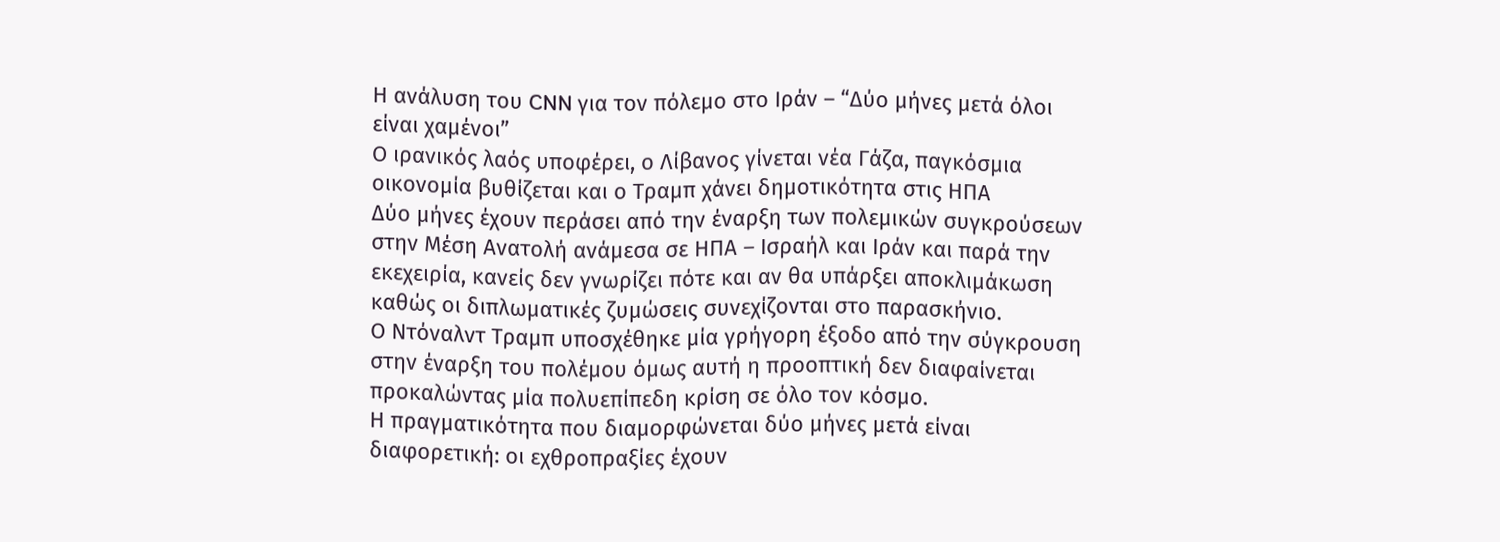Η ανάλυση του CNN για τον πόλεμο στο Ιράν – “Δύο μήνες μετά όλοι είναι χαμένοι”
Ο ιρανικός λαός υποφέρει, ο Λίβανος γίνεται νέα Γάζα, παγκόσμια οικονομία βυθίζεται και ο Τραμπ χάνει δημοτικότητα στις ΗΠΑ
Δύο μήνες έχουν περάσει από την έναρξη των πολεμικών συγκρούσεων στην Μέση Ανατολή ανάμεσα σε ΗΠΑ – Ισραήλ και Ιράν και παρά την εκεχειρία, κανείς δεν γνωρίζει πότε και αν θα υπάρξει αποκλιμάκωση καθώς οι διπλωματικές ζυμώσεις συνεχίζονται στο παρασκήνιο.
Ο Ντόναλντ Τραμπ υποσχέθηκε μία γρήγορη έξοδο από την σύγκρουση στην έναρξη του πολέμου όμως αυτή η προοπτική δεν διαφαίνεται προκαλώντας μία πολυεπίπεδη κρίση σε όλο τον κόσμο.
Η πραγματικότητα που διαμορφώνεται δύο μήνες μετά είναι διαφορετική: οι εχθροπραξίες έχουν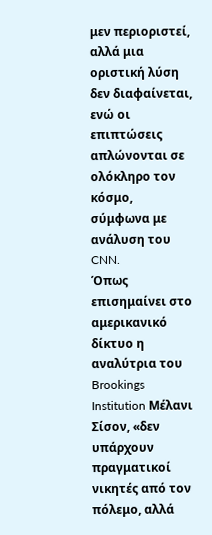μεν περιοριστεί, αλλά μια οριστική λύση δεν διαφαίνεται, ενώ οι επιπτώσεις απλώνονται σε ολόκληρο τον κόσμο, σύμφωνα με ανάλυση του CNN.
Όπως επισημαίνει στο αμερικανικό δίκτυο η αναλύτρια του Brookings Institution Μέλανι Σίσον, «δεν υπάρχουν πραγματικοί νικητές από τον πόλεμο, αλλά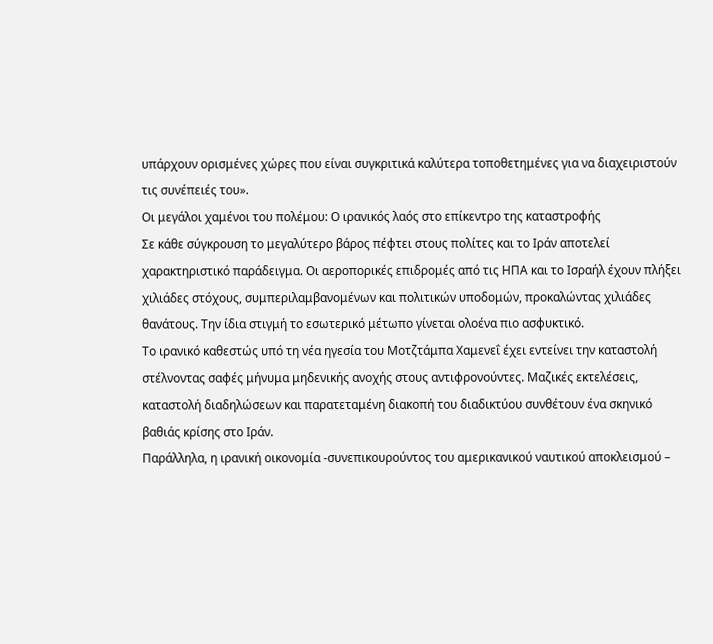υπάρχουν ορισμένες χώρες που είναι συγκριτικά καλύτερα τοποθετημένες για να διαχειριστούν τις συνέπειές του».
Οι μεγάλοι χαμένοι του πολέμου: Ο ιρανικός λαός στο επίκεντρο της καταστροφής
Σε κάθε σύγκρουση το μεγαλύτερο βάρος πέφτει στους πολίτες και το Ιράν αποτελεί χαρακτηριστικό παράδειγμα. Οι αεροπορικές επιδρομές από τις ΗΠΑ και το Ισραήλ έχουν πλήξει χιλιάδες στόχους, συμπεριλαμβανομένων και πολιτικών υποδομών, προκαλώντας χιλιάδες θανάτους. Την ίδια στιγμή το εσωτερικό μέτωπο γίνεται ολοένα πιο ασφυκτικό.
Το ιρανικό καθεστώς υπό τη νέα ηγεσία του Μοτζτάμπα Χαμενεΐ έχει εντείνει την καταστολή στέλνοντας σαφές μήνυμα μηδενικής ανοχής στους αντιφρονούντες. Μαζικές εκτελέσεις, καταστολή διαδηλώσεων και παρατεταμένη διακοπή του διαδικτύου συνθέτουν ένα σκηνικό βαθιάς κρίσης στο Ιράν.
Παράλληλα, η ιρανική οικονομία -συνεπικουρούντος του αμερικανικού ναυτικού αποκλεισμού –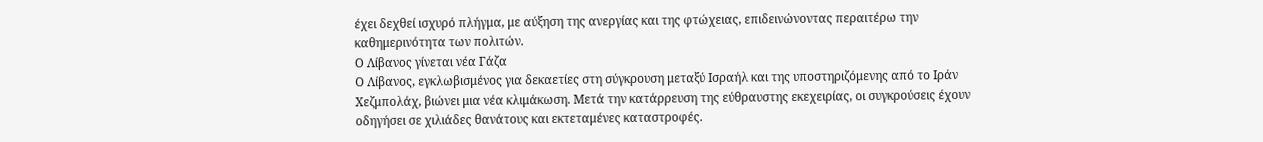έχει δεχθεί ισχυρό πλήγμα, με αύξηση της ανεργίας και της φτώχειας, επιδεινώνοντας περαιτέρω την καθημερινότητα των πολιτών.
Ο Λίβανος γίνεται νέα Γάζα
Ο Λίβανος, εγκλωβισμένος για δεκαετίες στη σύγκρουση μεταξύ Ισραήλ και της υποστηριζόμενης από το Ιράν Χεζμπολάχ, βιώνει μια νέα κλιμάκωση. Μετά την κατάρρευση της εύθραυστης εκεχειρίας, οι συγκρούσεις έχουν οδηγήσει σε χιλιάδες θανάτους και εκτεταμένες καταστροφές.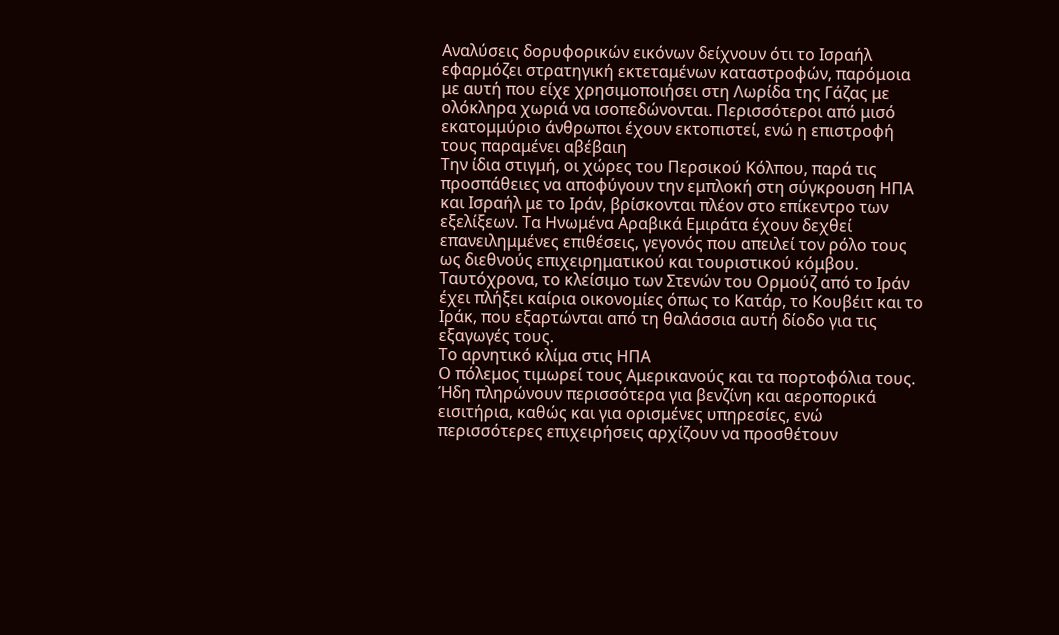Αναλύσεις δορυφορικών εικόνων δείχνουν ότι το Ισραήλ εφαρμόζει στρατηγική εκτεταμένων καταστροφών, παρόμοια με αυτή που είχε χρησιμοποιήσει στη Λωρίδα της Γάζας με ολόκληρα χωριά να ισοπεδώνονται. Περισσότεροι από μισό εκατομμύριο άνθρωποι έχουν εκτοπιστεί, ενώ η επιστροφή τους παραμένει αβέβαιη
Την ίδια στιγμή, οι χώρες του Περσικού Κόλπου, παρά τις προσπάθειες να αποφύγουν την εμπλοκή στη σύγκρουση ΗΠΑ και Ισραήλ με το Ιράν, βρίσκονται πλέον στο επίκεντρο των εξελίξεων. Τα Ηνωμένα Αραβικά Εμιράτα έχουν δεχθεί επανειλημμένες επιθέσεις, γεγονός που απειλεί τον ρόλο τους ως διεθνούς επιχειρηματικού και τουριστικού κόμβου.
Ταυτόχρονα, το κλείσιμο των Στενών του Ορμούζ από το Ιράν έχει πλήξει καίρια οικονομίες όπως το Κατάρ, το Κουβέιτ και το Ιράκ, που εξαρτώνται από τη θαλάσσια αυτή δίοδο για τις εξαγωγές τους.
Το αρνητικό κλίμα στις ΗΠΑ
Ο πόλεμος τιμωρεί τους Αμερικανούς και τα πορτοφόλια τους. Ήδη πληρώνουν περισσότερα για βενζίνη και αεροπορικά εισιτήρια, καθώς και για ορισμένες υπηρεσίες, ενώ περισσότερες επιχειρήσεις αρχίζουν να προσθέτουν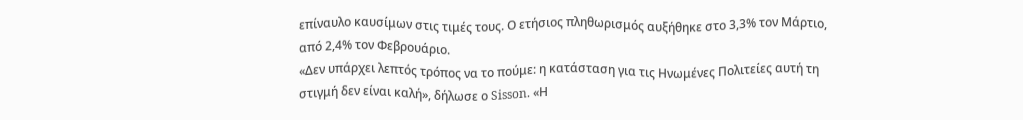επίναυλο καυσίμων στις τιμές τους. Ο ετήσιος πληθωρισμός αυξήθηκε στο 3,3% τον Μάρτιο, από 2,4% τον Φεβρουάριο.
«Δεν υπάρχει λεπτός τρόπος να το πούμε: η κατάσταση για τις Ηνωμένες Πολιτείες αυτή τη στιγμή δεν είναι καλή», δήλωσε ο Sisson. «Η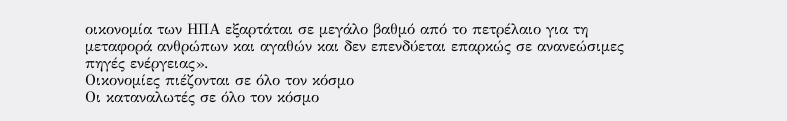οικονομία των ΗΠΑ εξαρτάται σε μεγάλο βαθμό από το πετρέλαιο για τη μεταφορά ανθρώπων και αγαθών και δεν επενδύεται επαρκώς σε ανανεώσιμες πηγές ενέργειας».
Οικονομίες πιέζονται σε όλο τον κόσμο
Οι καταναλωτές σε όλο τον κόσμο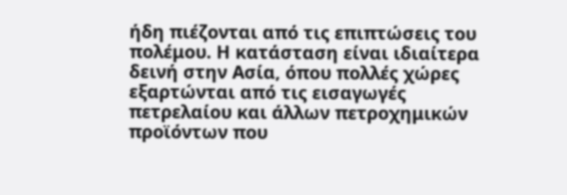ήδη πιέζονται από τις επιπτώσεις του πολέμου. Η κατάσταση είναι ιδιαίτερα δεινή στην Ασία, όπου πολλές χώρες εξαρτώνται από τις εισαγωγές πετρελαίου και άλλων πετροχημικών προϊόντων που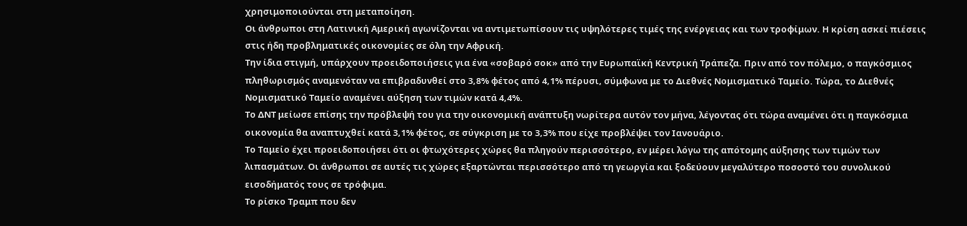χρησιμοποιούνται στη μεταποίηση.
Οι άνθρωποι στη Λατινική Αμερική αγωνίζονται να αντιμετωπίσουν τις υψηλότερες τιμές της ενέργειας και των τροφίμων. Η κρίση ασκεί πιέσεις στις ήδη προβληματικές οικονομίες σε όλη την Αφρική.
Την ίδια στιγμή, υπάρχουν προειδοποιήσεις για ένα «σοβαρό σοκ» από την Ευρωπαϊκή Κεντρική Τράπεζα. Πριν από τον πόλεμο, ο παγκόσμιος πληθωρισμός αναμενόταν να επιβραδυνθεί στο 3,8% φέτος από 4,1% πέρυσι, σύμφωνα με το Διεθνές Νομισματικό Ταμείο. Τώρα, το Διεθνές Νομισματικό Ταμείο αναμένει αύξηση των τιμών κατά 4,4%.
Το ΔΝΤ μείωσε επίσης την πρόβλεψή του για την οικονομική ανάπτυξη νωρίτερα αυτόν τον μήνα, λέγοντας ότι τώρα αναμένει ότι η παγκόσμια οικονομία θα αναπτυχθεί κατά 3,1% φέτος, σε σύγκριση με το 3,3% που είχε προβλέψει τον Ιανουάριο.
Το Ταμείο έχει προειδοποιήσει ότι οι φτωχότερες χώρες θα πληγούν περισσότερο, εν μέρει λόγω της απότομης αύξησης των τιμών των λιπασμάτων. Οι άνθρωποι σε αυτές τις χώρες εξαρτώνται περισσότερο από τη γεωργία και ξοδεύουν μεγαλύτερο ποσοστό του συνολικού εισοδήματός τους σε τρόφιμα.
Το ρίσκο Τραμπ που δεν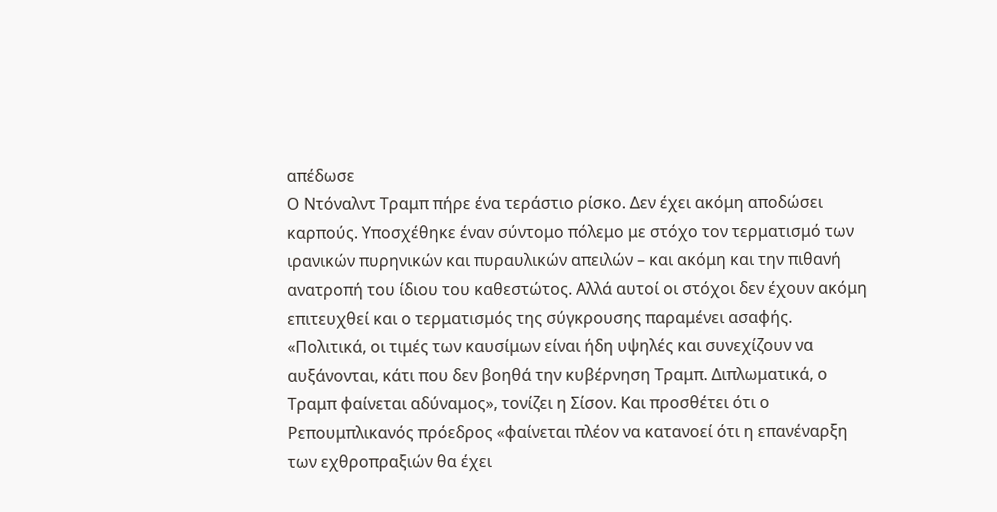απέδωσε
Ο Ντόναλντ Τραμπ πήρε ένα τεράστιο ρίσκο. Δεν έχει ακόμη αποδώσει καρπούς. Υποσχέθηκε έναν σύντομο πόλεμο με στόχο τον τερματισμό των ιρανικών πυρηνικών και πυραυλικών απειλών – και ακόμη και την πιθανή ανατροπή του ίδιου του καθεστώτος. Αλλά αυτοί οι στόχοι δεν έχουν ακόμη επιτευχθεί και ο τερματισμός της σύγκρουσης παραμένει ασαφής.
«Πολιτικά, οι τιμές των καυσίμων είναι ήδη υψηλές και συνεχίζουν να αυξάνονται, κάτι που δεν βοηθά την κυβέρνηση Τραμπ. Διπλωματικά, ο Τραμπ φαίνεται αδύναμος», τονίζει η Σίσον. Και προσθέτει ότι ο Ρεπουμπλικανός πρόεδρος «φαίνεται πλέον να κατανοεί ότι η επανέναρξη των εχθροπραξιών θα έχει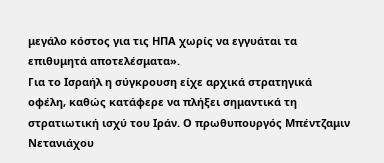μεγάλο κόστος για τις ΗΠΑ χωρίς να εγγυάται τα επιθυμητά αποτελέσματα».
Για το Ισραήλ η σύγκρουση είχε αρχικά στρατηγικά οφέλη, καθώς κατάφερε να πλήξει σημαντικά τη στρατιωτική ισχύ του Ιράν. Ο πρωθυπουργός Μπέντζαμιν Νετανιάχου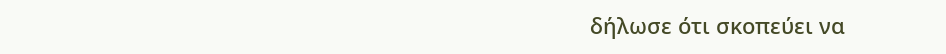δήλωσε ότι σκοπεύει να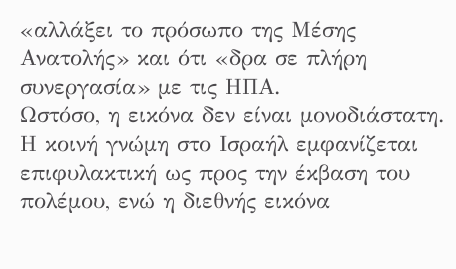«αλλάξει το πρόσωπο της Μέσης Ανατολής» και ότι «δρα σε πλήρη συνεργασία» με τις ΗΠΑ.
Ωστόσο, η εικόνα δεν είναι μονοδιάστατη. Η κοινή γνώμη στο Ισραήλ εμφανίζεται επιφυλακτική ως προς την έκβαση του πολέμου, ενώ η διεθνής εικόνα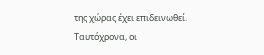της χώρας έχει επιδεινωθεί.
Ταυτόχρονα, οι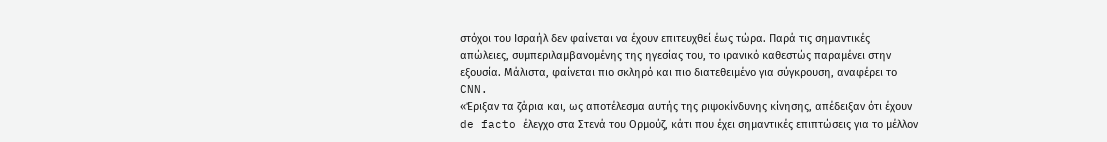στόχοι του Ισραήλ δεν φαίνεται να έχουν επιτευχθεί έως τώρα. Παρά τις σημαντικές απώλειες, συμπεριλαμβανομένης της ηγεσίας του, το ιρανικό καθεστώς παραμένει στην εξουσία. Μάλιστα, φαίνεται πιο σκληρό και πιο διατεθειμένο για σύγκρουση, αναφέρει το CNN.
«Έριξαν τα ζάρια και, ως αποτέλεσμα αυτής της ριψοκίνδυνης κίνησης, απέδειξαν ότι έχουν de facto έλεγχο στα Στενά του Ορμούζ, κάτι που έχει σημαντικές επιπτώσεις για το μέλλον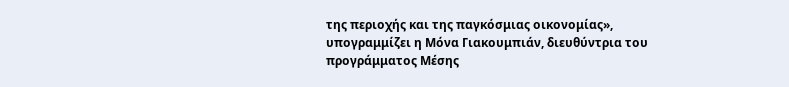της περιοχής και της παγκόσμιας οικονομίας», υπογραμμίζει η Μόνα Γιακουμπιάν, διευθύντρια του προγράμματος Μέσης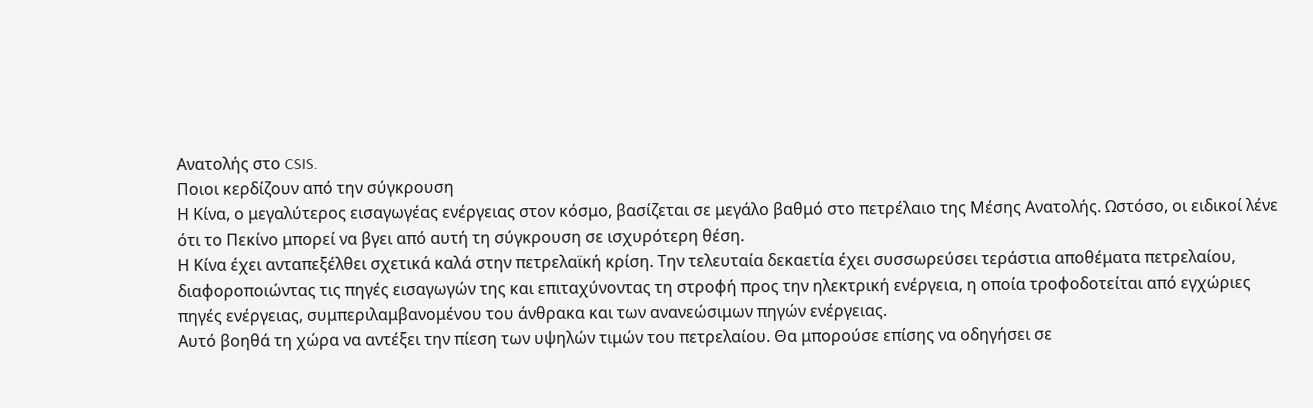Ανατολής στο CSIS.
Ποιοι κερδίζουν από την σύγκρουση
Η Κίνα, ο μεγαλύτερος εισαγωγέας ενέργειας στον κόσμο, βασίζεται σε μεγάλο βαθμό στο πετρέλαιο της Μέσης Ανατολής. Ωστόσο, οι ειδικοί λένε ότι το Πεκίνο μπορεί να βγει από αυτή τη σύγκρουση σε ισχυρότερη θέση.
Η Κίνα έχει ανταπεξέλθει σχετικά καλά στην πετρελαϊκή κρίση. Την τελευταία δεκαετία έχει συσσωρεύσει τεράστια αποθέματα πετρελαίου, διαφοροποιώντας τις πηγές εισαγωγών της και επιταχύνοντας τη στροφή προς την ηλεκτρική ενέργεια, η οποία τροφοδοτείται από εγχώριες πηγές ενέργειας, συμπεριλαμβανομένου του άνθρακα και των ανανεώσιμων πηγών ενέργειας.
Αυτό βοηθά τη χώρα να αντέξει την πίεση των υψηλών τιμών του πετρελαίου. Θα μπορούσε επίσης να οδηγήσει σε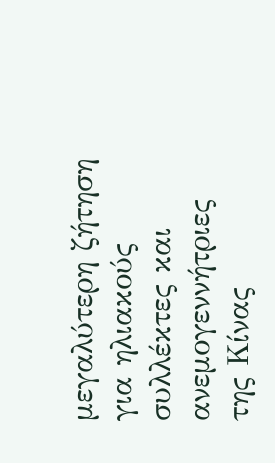μεγαλύτερη ζήτηση για ηλιακούς συλλέκτες και ανεμογεννήτριες της Κίνας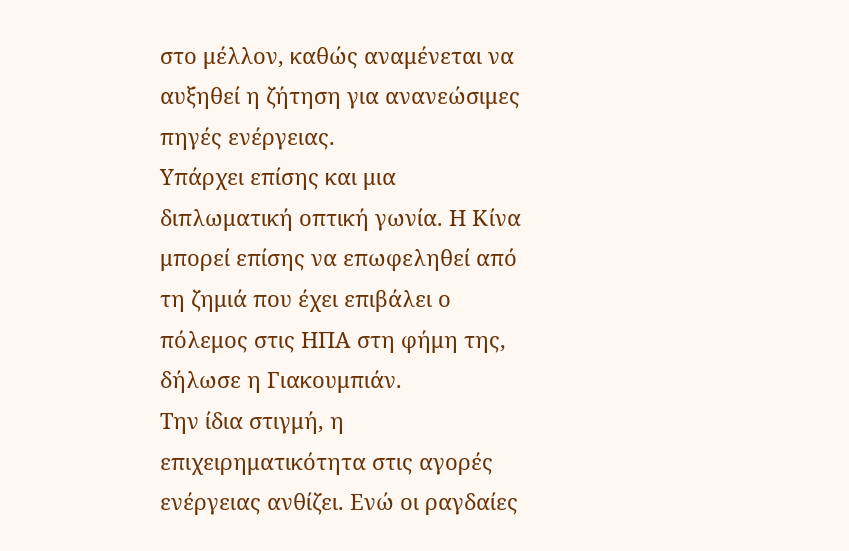στο μέλλον, καθώς αναμένεται να αυξηθεί η ζήτηση για ανανεώσιμες πηγές ενέργειας.
Υπάρχει επίσης και μια διπλωματική οπτική γωνία. Η Κίνα μπορεί επίσης να επωφεληθεί από τη ζημιά που έχει επιβάλει ο πόλεμος στις ΗΠΑ στη φήμη της, δήλωσε η Γιακουμπιάν.
Την ίδια στιγμή, η επιχειρηματικότητα στις αγορές ενέργειας ανθίζει. Ενώ οι ραγδαίες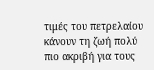τιμές του πετρελαίου κάνουν τη ζωή πολύ πιο ακριβή για τους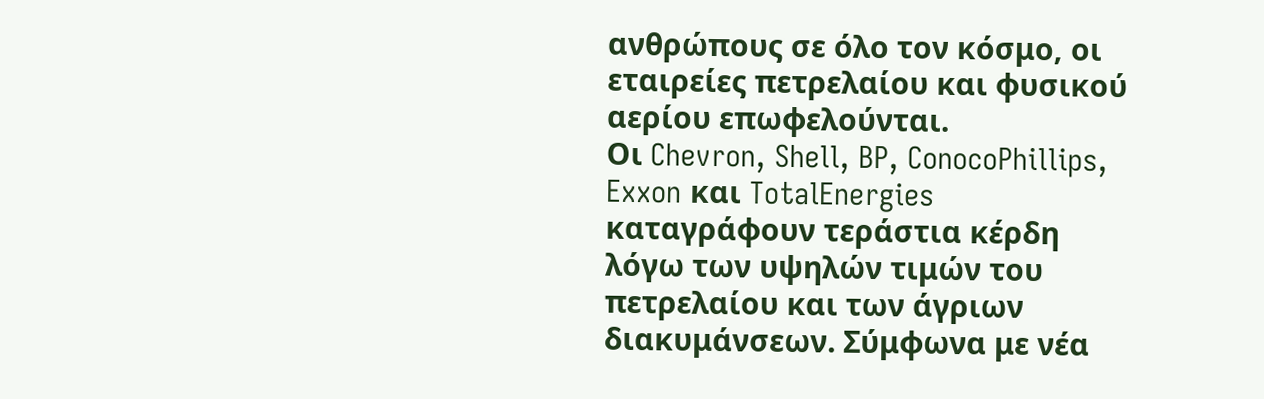ανθρώπους σε όλο τον κόσμο, οι εταιρείες πετρελαίου και φυσικού αερίου επωφελούνται.
Οι Chevron, Shell, BP, ConocoPhillips, Exxon και TotalEnergies καταγράφουν τεράστια κέρδη λόγω των υψηλών τιμών του πετρελαίου και των άγριων διακυμάνσεων. Σύμφωνα με νέα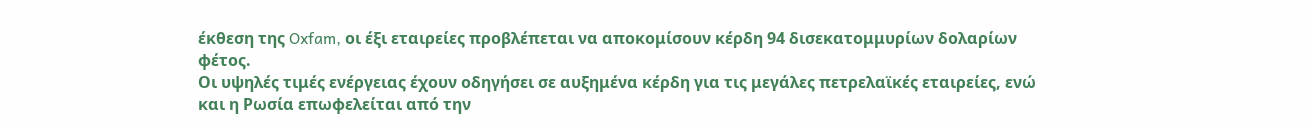έκθεση της Oxfam, οι έξι εταιρείες προβλέπεται να αποκομίσουν κέρδη 94 δισεκατομμυρίων δολαρίων φέτος.
Οι υψηλές τιμές ενέργειας έχουν οδηγήσει σε αυξημένα κέρδη για τις μεγάλες πετρελαϊκές εταιρείες, ενώ και η Ρωσία επωφελείται από την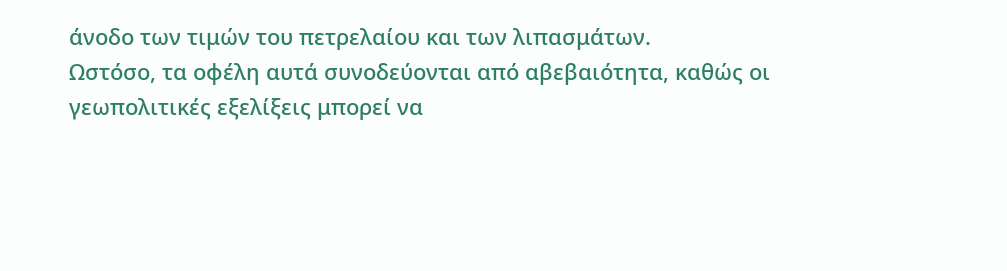άνοδο των τιμών του πετρελαίου και των λιπασμάτων.
Ωστόσο, τα οφέλη αυτά συνοδεύονται από αβεβαιότητα, καθώς οι γεωπολιτικές εξελίξεις μπορεί να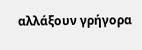αλλάξουν γρήγορα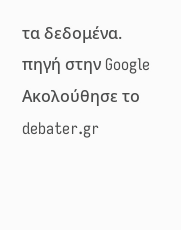τα δεδομένα.
πηγή στην Google
Ακολούθησε το debater.gr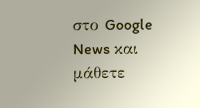στο Google News και μάθετε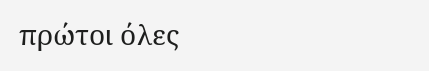πρώτοι όλες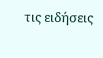τις ειδήσεις